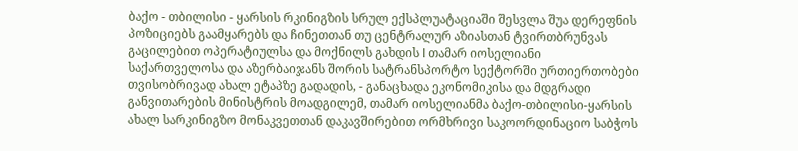ბაქო - თბილისი - ყარსის რკინიგზის სრულ ექსპლუატაციაში შესვლა შუა დერეფნის პოზიციებს გაამყარებს და ჩინეთთან თუ ცენტრალურ აზიასთან ტვირთბრუნვას გაცილებით ოპერატიულსა და მოქნილს გახდის l თამარ იოსელიანი
საქართველოსა და აზერბაიჯანს შორის სატრანსპორტო სექტორში ურთიერთობები თვისობრივად ახალ ეტაპზე გადადის, - განაცხადა ეკონომიკისა და მდგრადი განვითარების მინისტრის მოადგილემ, თამარ იოსელიანმა ბაქო-თბილისი-ყარსის ახალ სარკინიგზო მონაკვეთთან დაკავშირებით ორმხრივი საკოორდინაციო საბჭოს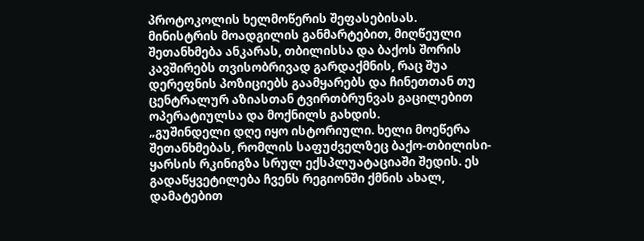პროტოკოლის ხელმოწერის შეფასებისას.
მინისტრის მოადგილის განმარტებით, მიღწეული შეთანხმება ანკარას, თბილისსა და ბაქოს შორის კავშირებს თვისობრივად გარდაქმნის, რაც შუა დერეფნის პოზიციებს გაამყარებს და ჩინეთთან თუ ცენტრალურ აზიასთან ტვირთბრუნვას გაცილებით ოპერატიულსა და მოქნილს გახდის.
„გუშინდელი დღე იყო ისტორიული. ხელი მოეწერა შეთანხმებას, რომლის საფუძველზეც ბაქო-თბილისი-ყარსის რკინიგზა სრულ ექსპლუატაციაში შედის. ეს გადაწყვეტილება ჩვენს რეგიონში ქმნის ახალ, დამატებით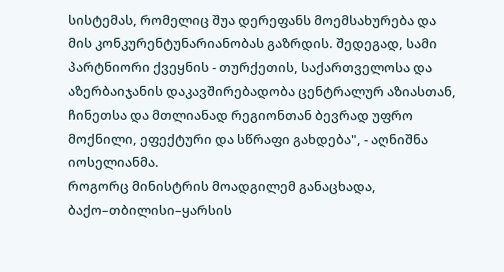სისტემას, რომელიც შუა დერეფანს მოემსახურება და მის კონკურენტუნარიანობას გაზრდის. შედეგად, სამი პარტნიორი ქვეყნის - თურქეთის, საქართველოსა და აზერბაიჯანის დაკავშირებადობა ცენტრალურ აზიასთან, ჩინეთსა და მთლიანად რეგიონთან ბევრად უფრო მოქნილი, ეფექტური და სწრაფი გახდება", - აღნიშნა იოსელიანმა.
როგორც მინისტრის მოადგილემ განაცხადა, ბაქო–თბილისი–ყარსის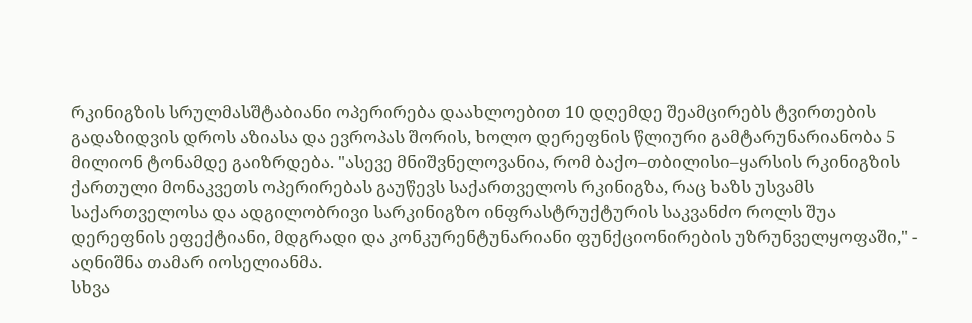რკინიგზის სრულმასშტაბიანი ოპერირება დაახლოებით 10 დღემდე შეამცირებს ტვირთების გადაზიდვის დროს აზიასა და ევროპას შორის, ხოლო დერეფნის წლიური გამტარუნარიანობა 5 მილიონ ტონამდე გაიზრდება. "ასევე მნიშვნელოვანია, რომ ბაქო–თბილისი–ყარსის რკინიგზის ქართული მონაკვეთს ოპერირებას გაუწევს საქართველოს რკინიგზა, რაც ხაზს უსვამს საქართველოსა და ადგილობრივი სარკინიგზო ინფრასტრუქტურის საკვანძო როლს შუა დერეფნის ეფექტიანი, მდგრადი და კონკურენტუნარიანი ფუნქციონირების უზრუნველყოფაში," - აღნიშნა თამარ იოსელიანმა.
სხვა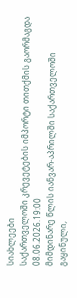სიახლეები
საქართველოში კრევეტების იმპორტი თითქმის გაორმაგდა
08.06.2026.19:00
მიმდინარე წლის იანვარ-აპრილში საქართველოში გაყინული,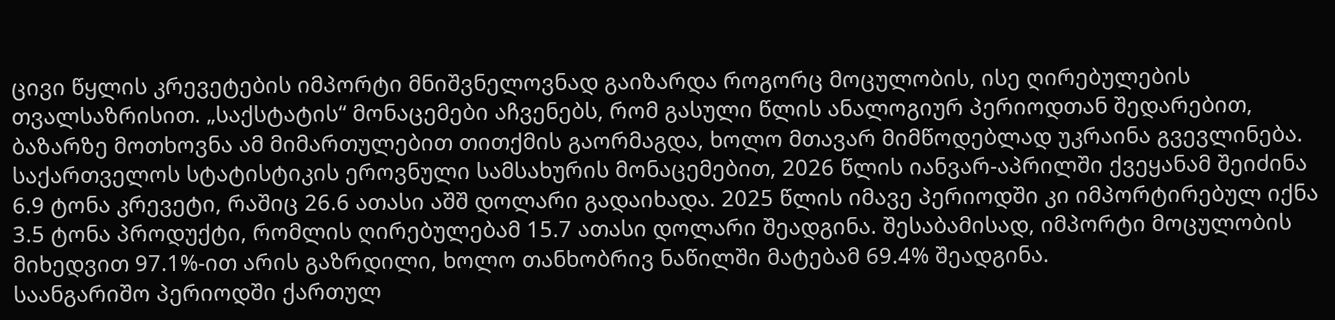ცივი წყლის კრევეტების იმპორტი მნიშვნელოვნად გაიზარდა როგორც მოცულობის, ისე ღირებულების თვალსაზრისით. „საქსტატის“ მონაცემები აჩვენებს, რომ გასული წლის ანალოგიურ პერიოდთან შედარებით, ბაზარზე მოთხოვნა ამ მიმართულებით თითქმის გაორმაგდა, ხოლო მთავარ მიმწოდებლად უკრაინა გვევლინება.
საქართველოს სტატისტიკის ეროვნული სამსახურის მონაცემებით, 2026 წლის იანვარ-აპრილში ქვეყანამ შეიძინა 6.9 ტონა კრევეტი, რაშიც 26.6 ათასი აშშ დოლარი გადაიხადა. 2025 წლის იმავე პერიოდში კი იმპორტირებულ იქნა 3.5 ტონა პროდუქტი, რომლის ღირებულებამ 15.7 ათასი დოლარი შეადგინა. შესაბამისად, იმპორტი მოცულობის მიხედვით 97.1%-ით არის გაზრდილი, ხოლო თანხობრივ ნაწილში მატებამ 69.4% შეადგინა.
საანგარიშო პერიოდში ქართულ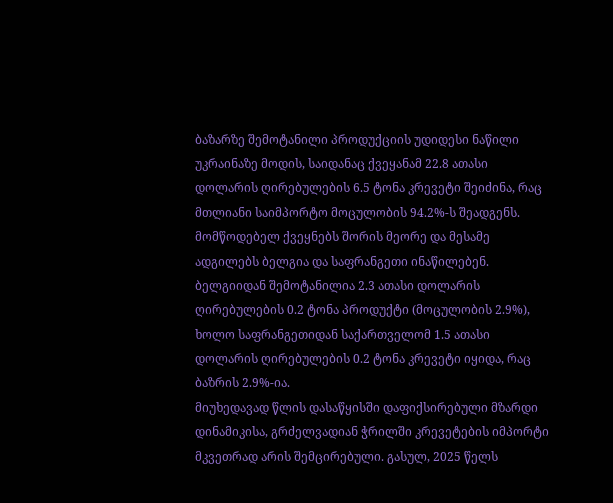ბაზარზე შემოტანილი პროდუქციის უდიდესი ნაწილი უკრაინაზე მოდის, საიდანაც ქვეყანამ 22.8 ათასი დოლარის ღირებულების 6.5 ტონა კრევეტი შეიძინა, რაც მთლიანი საიმპორტო მოცულობის 94.2%-ს შეადგენს. მომწოდებელ ქვეყნებს შორის მეორე და მესამე ადგილებს ბელგია და საფრანგეთი ინაწილებენ. ბელგიიდან შემოტანილია 2.3 ათასი დოლარის ღირებულების 0.2 ტონა პროდუქტი (მოცულობის 2.9%), ხოლო საფრანგეთიდან საქართველომ 1.5 ათასი დოლარის ღირებულების 0.2 ტონა კრევეტი იყიდა, რაც ბაზრის 2.9%-ია.
მიუხედავად წლის დასაწყისში დაფიქსირებული მზარდი დინამიკისა, გრძელვადიან ჭრილში კრევეტების იმპორტი მკვეთრად არის შემცირებული. გასულ, 2025 წელს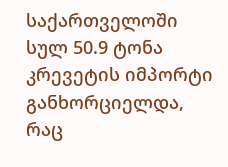საქართველოში სულ 50.9 ტონა კრევეტის იმპორტი განხორციელდა, რაც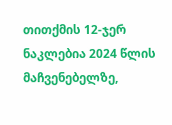თითქმის 12-ჯერ ნაკლებია 2024 წლის მაჩვენებელზე,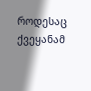როდესაც ქვეყანამ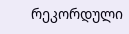რეკორდული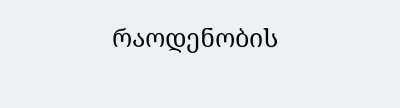რაოდენობის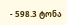- 598.3 ტონა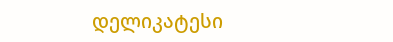დელიკატესი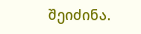შეიძინა.